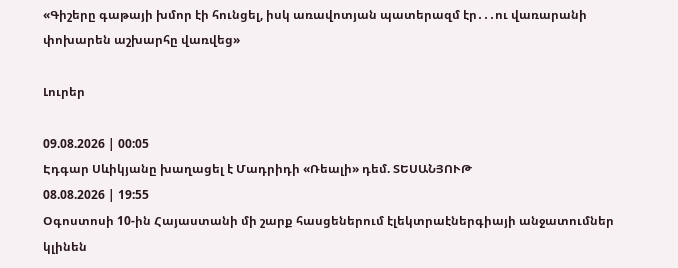«Գիշերը գաթայի խմոր էի հունցել, իսկ առավոտյան պատերազմ էր․․․ու վառարանի փոխարեն աշխարհը վառվեց»

Լուրեր

09.08.2026 | 00:05
Էդգար Սևիկյանը խաղացել է Մադրիդի «Ռեալի» դեմ. ՏԵՍԱՆՅՈՒԹ
08.08.2026 | 19:55
Օգոստոսի 10-ին Հայաստանի մի շարք հասցեներում էլեկտրաէներգիայի անջատումներ կլինեն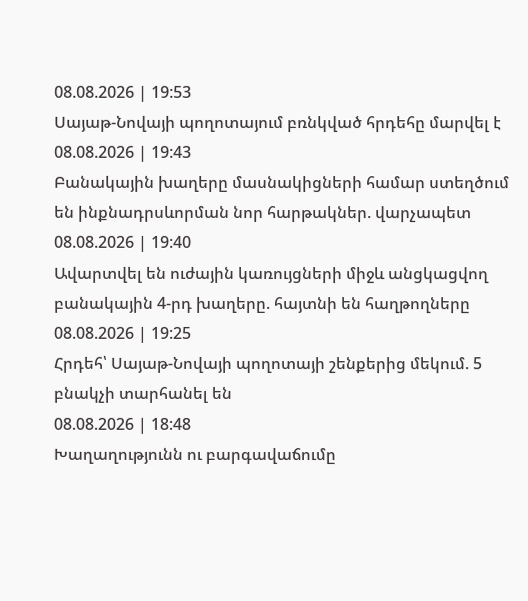08.08.2026 | 19:53
Սայաթ-Նովայի պողոտայում բռնկված հրդեհը մարվել է
08.08.2026 | 19:43
Բանակային խաղերը մասնակիցների համար ստեղծում են ինքնադրսևորման նոր հարթակներ. վարչապետ
08.08.2026 | 19:40
Ավարտվել են ուժային կառույցների միջև անցկացվող բանակային 4-րդ խաղերը. հայտնի են հաղթողները
08.08.2026 | 19:25
Հրդեհ՝ Սայաթ-Նովայի պողոտայի շենքերից մեկում. 5 բնակչի տարհանել են
08.08.2026 | 18:48
Խաղաղությունն ու բարգավաճումը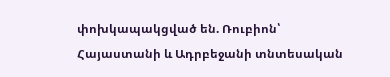փոխկապակցված են. Ռուբիոն՝ Հայաստանի և Ադրբեջանի տնտեսական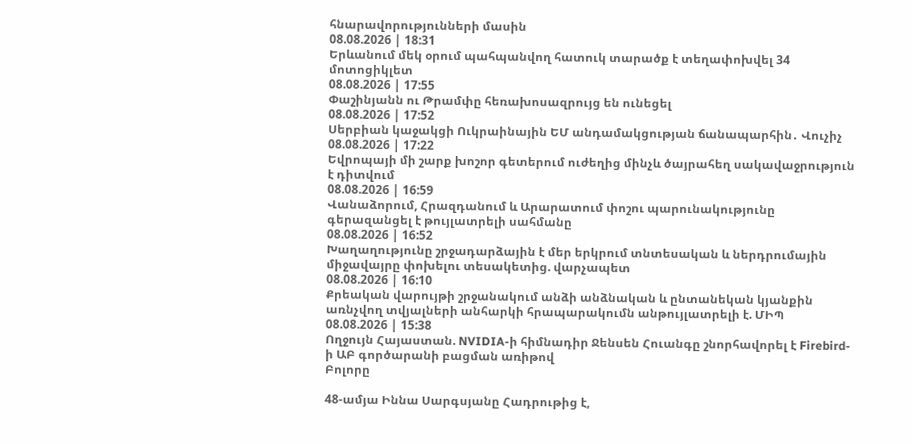հնարավորությունների մասին
08.08.2026 | 18:31
Երևանում մեկ օրում պահպանվող հատուկ տարածք է տեղափոխվել 34 մոտոցիկլետ
08.08.2026 | 17:55
Փաշինյանն ու Թրամփը հեռախոսազրույց են ունեցել
08.08.2026 | 17:52
Սերբիան կաջակցի Ուկրաինային ԵՄ անդամակցության ճանապարհին․ Վուչիչ
08.08.2026 | 17:22
Եվրոպայի մի շարք խոշոր գետերում ուժեղից մինչև ծայրահեղ սակավաջրություն է դիտվում
08.08.2026 | 16:59
Վանաձորում, Հրազդանում և Արարատում փոշու պարունակությունը գերազանցել է թույլատրելի սահմանը
08.08.2026 | 16:52
Խաղաղությունը շրջադարձային է մեր երկրում տնտեսական և ներդրումային միջավայրը փոխելու տեսակետից. վարչապետ
08.08.2026 | 16:10
Քրեական վարույթի շրջանակում անձի անձնական և ընտանեկան կյանքին առնչվող տվյալների անհարկի հրապարակումն անթույլատրելի է. ՄԻՊ
08.08.2026 | 15:38
Ողջույն Հայաստան. NVIDIA-ի հիմնադիր Ջենսեն Հուանգը շնորհավորել է Firebird-ի ԱԲ գործարանի բացման առիթով
Բոլորը

48-ամյա Իննա Սարգսյանը Հադրութից է,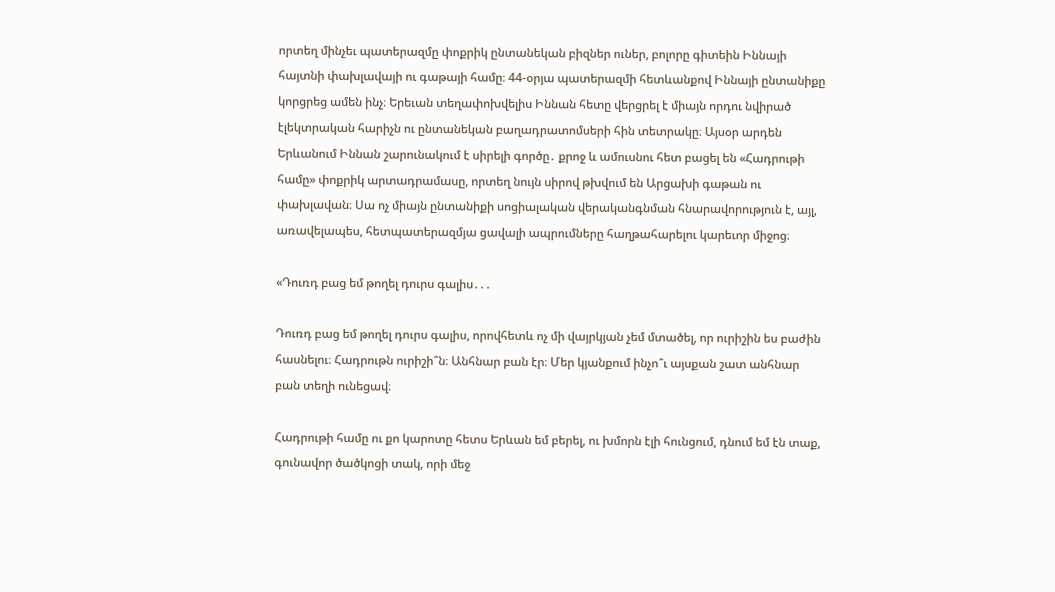որտեղ մինչեւ պատերազմը փոքրիկ ընտանեկան բիզներ ուներ, բոլորը գիտեին Իննայի հայտնի փախլավայի ու գաթայի համը։ 44-օրյա պատերազմի հետևանքով Իննայի ընտանիքը կորցրեց ամեն ինչ։ Երեւան տեղափոխվելիս Իննան հետը վերցրել է միայն որդու նվիրած էլեկտրական հարիչն ու ընտանեկան բաղադրատոմսերի հին տետրակը։ Այսօր արդեն Երևանում Իննան շարունակում է սիրելի գործը․ քրոջ և ամուսնու հետ բացել են «Հադրութի համը» փոքրիկ արտադրամասը, որտեղ նույն սիրով թխվում են Արցախի գաթան ու փախլավան։ Սա ոչ միայն ընտանիքի սոցիալական վերականգնման հնարավորություն է, այլ, առավելապես, հետպատերազմյա ցավալի ապրումները հաղթահարելու կարեւոր միջոց։

«Դուռդ բաց եմ թողել դուրս գալիս․․․

Դուռդ բաց եմ թողել դուրս գալիս, որովհետև ոչ մի վայրկյան չեմ մտածել, որ ուրիշին ես բաժին հասնելու։ Հադրութն ուրիշի՞ն։ Անհնար բան էր։ Մեր կյանքում ինչո՞ւ այսքան շատ անհնար բան տեղի ունեցավ։

Հադրութի համը ու քո կարոտը հետս Երևան եմ բերել, ու խմորն էլի հունցում, դնում եմ էն տաք, գունավոր ծածկոցի տակ, որի մեջ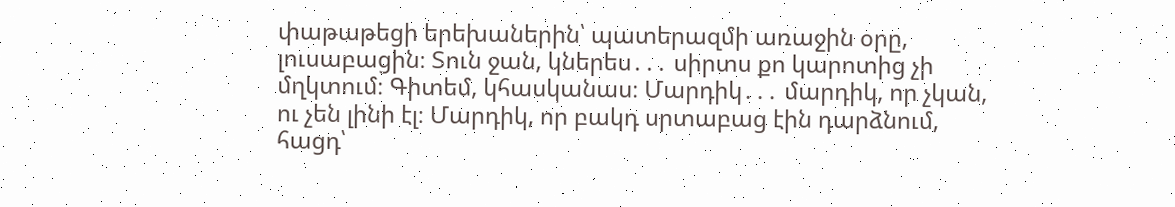փաթաթեցի երեխաներին՝ պատերազմի առաջին օրը, լուսաբացին։ Տուն ջան, կներես․․․ սիրտս քո կարոտից չի մղկտում։ Գիտեմ, կհասկանաս։ Մարդիկ․․․ մարդիկ, որ չկան, ու չեն լինի էլ։ Մարդիկ, որ բակդ սրտաբաց էին դարձնում, հացդ՝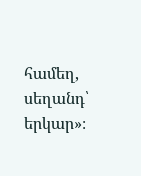համեղ, սեղանդ՝ երկար»։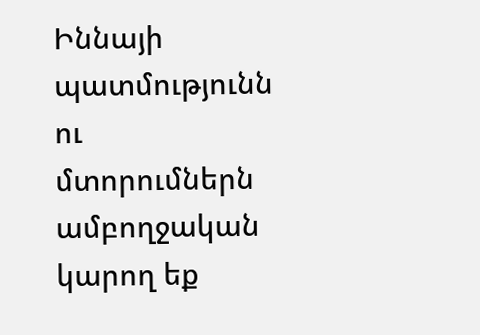Իննայի պատմությունն ու մտորումներն ամբողջական կարող եք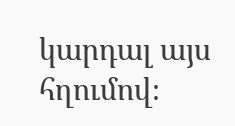կարդալ այս հղումով։